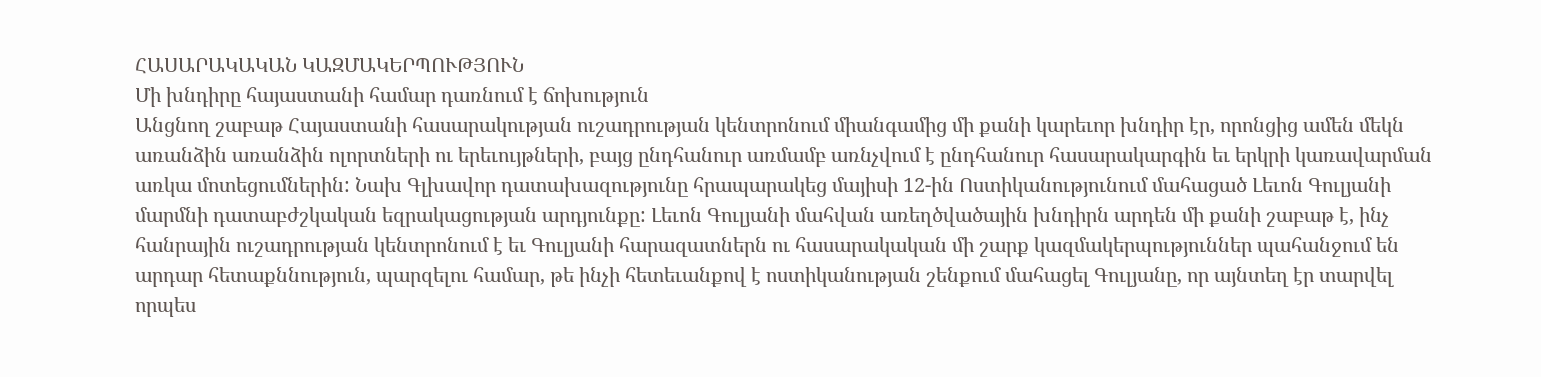ՀԱՍԱՐԱԿԱԿԱՆ ԿԱԶՄԱԿԵՐՊՈՒԹՅՈՒՆ
Մի խնդիրը հայաստանի համար դառնում է ճոխություն
Անցնող շաբաթ Հայաստանի հասարակության ուշադրության կենտրոնում միանգամից մի քանի կարեւոր խնդիր էր, որոնցից ամեն մեկն առանձին առանձին ոլորտների ու երեւույթների, բայց ընդհանուր առմամբ առնչվում է ընդհանուր հասարակարգին եւ երկրի կառավարման առկա մոտեցումներին: Նախ Գլխավոր դատախազությունը հրապարակեց մայիսի 12-ին Ոստիկանությունում մահացած Լեւոն Գուլյանի մարմնի դատաբժշկական եզրակացության արդյունքը: Լեւոն Գուլյանի մահվան առեղծվածային խնդիրն արդեն մի քանի շաբաթ է, ինչ հանրային ուշադրության կենտրոնում է եւ Գուլյանի հարազատներն ու հասարակական մի շարք կազմակերպություններ պահանջում են արդար հետաքննություն, պարզելու համար, թե ինչի հետեւանքով է ոստիկանության շենքում մահացել Գուլյանը, որ այնտեղ էր տարվել որպես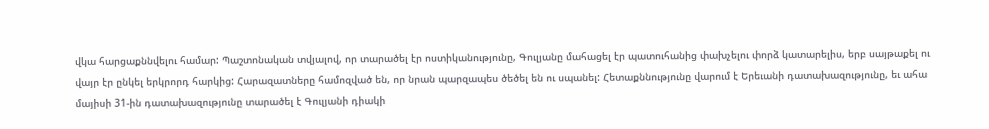վկա հարցաքննվելու համար: Պաշտոնական տվյալով, որ տարածել էր ոստիկանությունը, Գուլյանը մահացել էր պատուհանից փախչելու փորձ կատարելիս, երբ սայթաքել ու վայր էր ընկել երկրորդ հարկից: Հարազատները համոզված են, որ նրան պարզապես ծեծել են ու սպանել: Հետաքննությունը վարում է Երեւանի դատախազությունը, եւ ահա մայիսի 31-ին դատախազությունը տարածել է Գուլյանի դիակի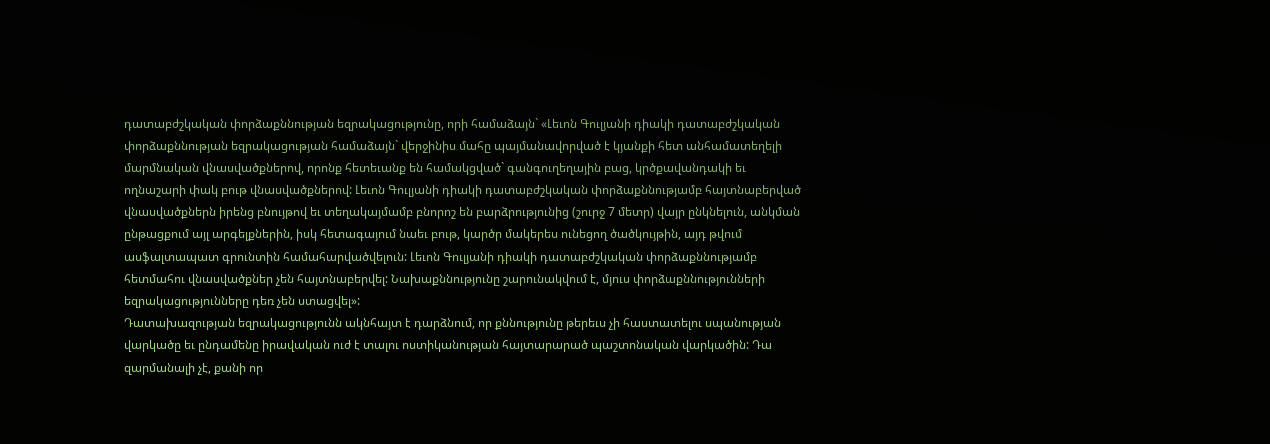դատաբժշկական փորձաքննության եզրակացությունը, որի համաձայն` «Լեւոն Գուլյանի դիակի դատաբժշկական փորձաքննության եզրակացության համաձայն` վերջինիս մահը պայմանավորված է կյանքի հետ անհամատեղելի մարմնական վնասվածքներով, որոնք հետեւանք են համակցված` գանգուղեղային բաց, կրծքավանդակի եւ ողնաշարի փակ բութ վնասվածքներով: Լեւոն Գուլյանի դիակի դատաբժշկական փորձաքննությամբ հայտնաբերված վնասվածքներն իրենց բնույթով եւ տեղակայմամբ բնորոշ են բարձրությունից (շուրջ 7 մետր) վայր ընկնելուն, անկման ընթացքում այլ արգելքներին, իսկ հետագայում նաեւ բութ, կարծր մակերես ունեցող ծածկույթին, այդ թվում ասֆալտապատ գրունտին համահարվածվելուն: Լեւոն Գուլյանի դիակի դատաբժշկական փորձաքննությամբ հետմահու վնասվածքներ չեն հայտնաբերվել: Նախաքննությունը շարունակվում է, մյուս փորձաքննությունների եզրակացությունները դեռ չեն ստացվել»:
Դատախազության եզրակացությունն ակնհայտ է դարձնում, որ քննությունը թերեւս չի հաստատելու սպանության վարկածը եւ ընդամենը իրավական ուժ է տալու ոստիկանության հայտարարած պաշտոնական վարկածին: Դա զարմանալի չէ, քանի որ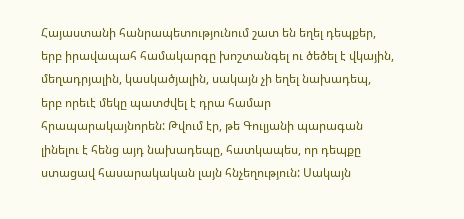Հայաստանի հանրապետությունում շատ են եղել դեպքեր, երբ իրավապահ համակարգը խոշտանգել ու ծեծել է վկային, մեղադրյալին, կասկածյալին, սակայն չի եղել նախադեպ, երբ որեւէ մեկը պատժվել է դրա համար հրապարակայնորեն: Թվում էր, թե Գուլյանի պարագան լինելու է հենց այդ նախադեպը, հատկապես, որ դեպքը ստացավ հասարակական լայն հնչեղություն: Սակայն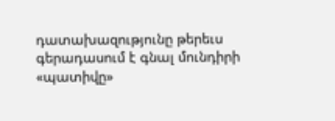դատախազությունը թերեւս գերադասում է գնալ մունդիրի «պատիվը»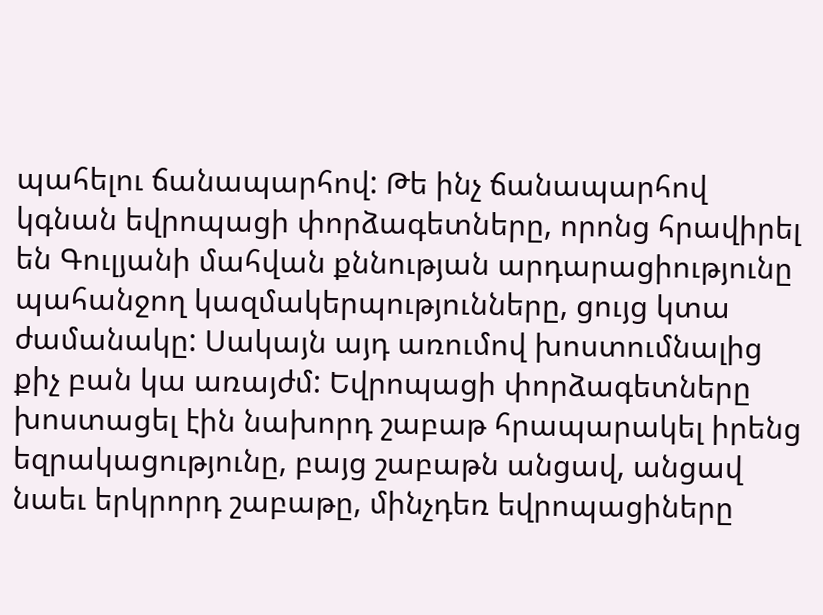պահելու ճանապարհով: Թե ինչ ճանապարհով կգնան եվրոպացի փորձագետները, որոնց հրավիրել են Գուլյանի մահվան քննության արդարացիությունը պահանջող կազմակերպությունները, ցույց կտա ժամանակը: Սակայն այդ առումով խոստումնալից քիչ բան կա առայժմ: Եվրոպացի փորձագետները խոստացել էին նախորդ շաբաթ հրապարակել իրենց եզրակացությունը, բայց շաբաթն անցավ, անցավ նաեւ երկրորդ շաբաթը, մինչդեռ եվրոպացիները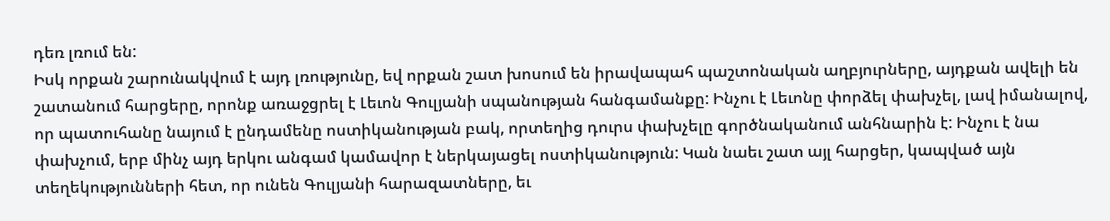դեռ լռում են:
Իսկ որքան շարունակվում է այդ լռությունը, եվ որքան շատ խոսում են իրավապահ պաշտոնական աղբյուրները, այդքան ավելի են շատանում հարցերը, որոնք առաջցրել է Լեւոն Գուլյանի սպանության հանգամանքը: Ինչու է Լեւոնը փորձել փախչել, լավ իմանալով, որ պատուհանը նայում է ընդամենը ոստիկանության բակ, որտեղից դուրս փախչելը գործնականում անհնարին է: Ինչու է նա փախչում, երբ մինչ այդ երկու անգամ կամավոր է ներկայացել ոստիկանություն: Կան նաեւ շատ այլ հարցեր, կապված այն տեղեկությունների հետ, որ ունեն Գուլյանի հարազատները, եւ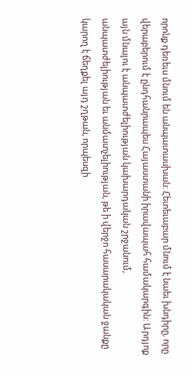որոնք դեռեւս մնում են անպատասխան: Հետեւաբար մնում է նաեւ խնդիրը, որը վերաբերում է ընդհանրապես Հայաստանի իրավապահ համակարգին: Արդյոք այն մնալու է անպատժելիության կախարդական շրջանում, անպատժելիության եւ անմատչելիության, թե ի վերջո հասարակական ջանքը կարող է ճեղքել այդ շղթան, որպեսզի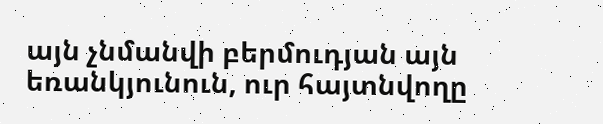այն չնմանվի բերմուդյան այն եռանկյունուն, ուր հայտնվողը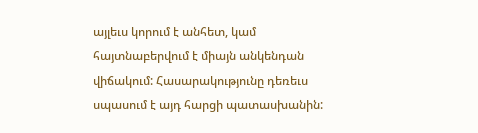այլեւս կորում է անհետ, կամ հայտնաբերվում է միայն անկենդան վիճակում: Հասարակությունը դեռեւս սպասում է այդ հարցի պատասխանին: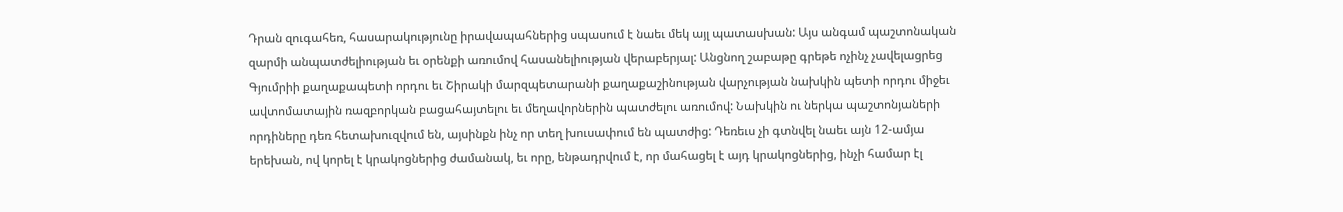Դրան զուգահեռ, հասարակությունը իրավապահներից սպասում է նաեւ մեկ այլ պատասխան: Այս անգամ պաշտոնական զարմի անպատժելիության եւ օրենքի առումով հասանելիության վերաբերյալ: Անցնող շաբաթը գրեթե ոչինչ չավելացրեց Գյումրիի քաղաքապետի որդու եւ Շիրակի մարզպետարանի քաղաքաշինության վարչության նախկին պետի որդու միջեւ ավտոմատային ռազբորկան բացահայտելու եւ մեղավորներին պատժելու առումով: Նախկին ու ներկա պաշտոնյաների որդիները դեռ հետախուզվում են, այսինքն ինչ որ տեղ խուսափում են պատժից: Դեռեւս չի գտնվել նաեւ այն 12-ամյա երեխան, ով կորել է կրակոցներից ժամանակ, եւ որը, ենթադրվում է, որ մահացել է այդ կրակոցներից, ինչի համար էլ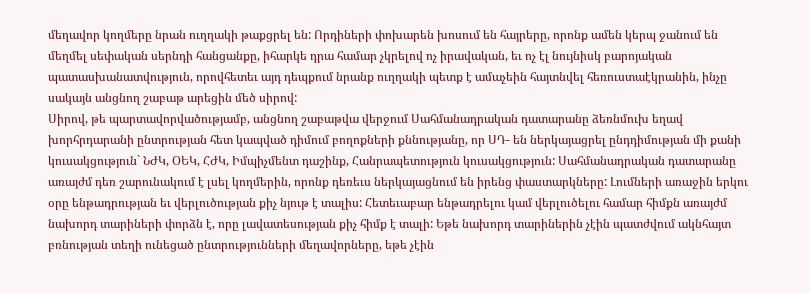մեղավոր կողմերը նրան ուղղակի թաքցրել են: Որդիների փոխարեն խոսում են հայրերը, որոնք ամեն կերպ ջանում են մեղմել սեփական սերնդի հանցանքը, իհարկե դրա համար չկրելով ոչ իրավական, եւ ոչ էլ նույնիսկ բարոյական պատասխանատվություն, որովհետեւ այդ դեպքում նրանք ուղղակի պետք է ամաչեին հայտնվել հեռուստաէկրանին, ինչը սակայն անցնող շաբաթ արեցին մեծ սիրով:
Սիրով, թե պարտավորվածությամբ, անցնող շաբաթվա վերջում Սահմանադրական դատարանը ձեռնմուխ եղավ խորհրդարանի ընտրության հետ կապված դիմում բողոքների քննությանը, որ ՍԴ- են ներկայացրել ընդդիմության մի քանի կուսակցություն` ՆԺԿ, ՕԵԿ, ՀԺԿ, Իմպիչմենտ դաշինք, Հանրապետություն կուսակցություն: Սահմանադրական դատարանը առայժմ դեռ շարունակում է լսել կողմերին, որոնք դեռեւս ներկայացնում են իրենց փաստարկները: Լումների առաջին երկու օրը ենթադրության եւ վերլուծության քիչ նյութ է տալիս: Հետեւաբար ենթադրելու կամ վերլուծելու համար հիմքն առայժմ նախորդ տարիների փորձն է, որը լավատեսության քիչ հիմք է տալի: Եթե նախորդ տարիներին չէին պատժվում ակնհայտ բռնության տեղի ունեցած ընտրությունների մեղավորները, եթե չէին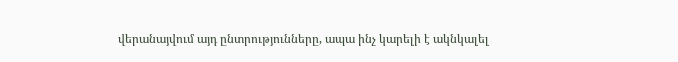վերանայվում այդ ընտրությունները, ապա ինչ կարելի է ակնկալել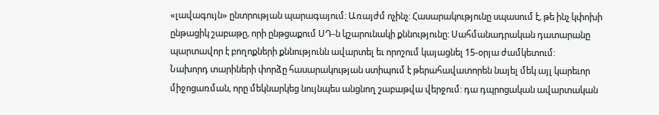«լավագույն» ընտրության պարագայում: Առայժմ ոչինչ: Հասարակությունը սպասում է, թե ինչ կփոխի ընթացիկ շաբաթը, որի ընթցաքում ՍԴ-ն կշարունակի քննությունը: Սահմանադրական դատարանը պարտավոր է բողոքների քննությունն ավարտել եւ որոշում կայացնել 15-օրյա ժամկետում:
Նախորդ տարիների փորձը հասարակության ստիպում է թերահավատորեն նայել մեկ այլ կարեւոր միջոցառման, որը մեկնարկեց նույնպես անցնող շաբաթվա վերջում: դա դպրոցական ավարտական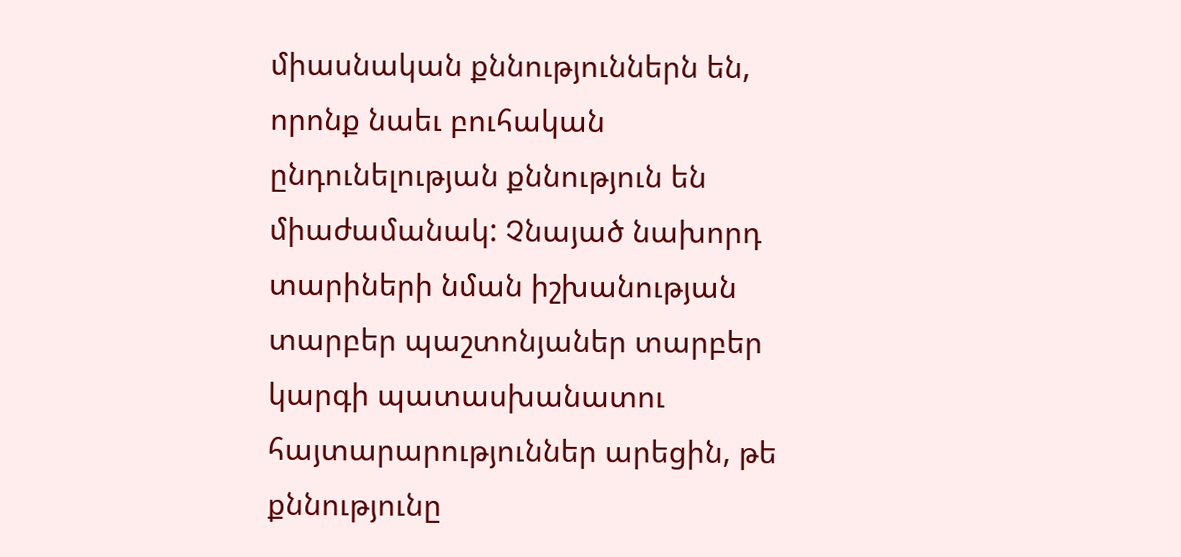միասնական քննություններն են, որոնք նաեւ բուհական ընդունելության քննություն են միաժամանակ: Չնայած նախորդ տարիների նման իշխանության տարբեր պաշտոնյաներ տարբեր կարգի պատասխանատու հայտարարություններ արեցին, թե քննությունը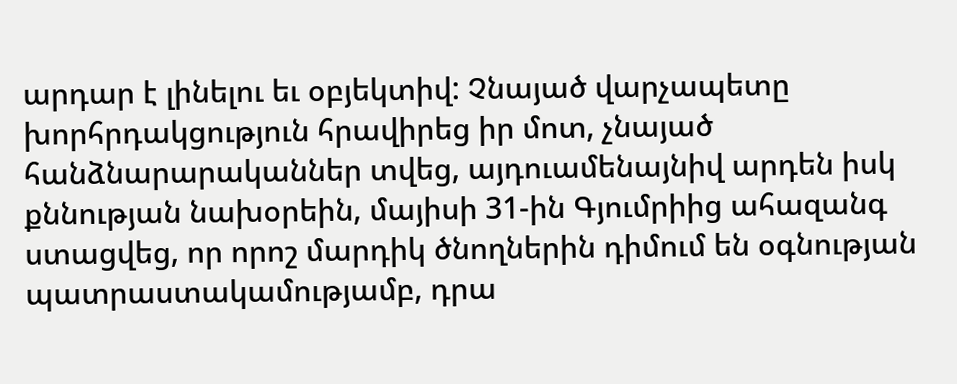արդար է լինելու եւ օբյեկտիվ: Չնայած վարչապետը խորհրդակցություն հրավիրեց իր մոտ, չնայած հանձնարարականներ տվեց, այդուամենայնիվ արդեն իսկ քննության նախօրեին, մայիսի 31-ին Գյումրիից ահազանգ ստացվեց, որ որոշ մարդիկ ծնողներին դիմում են օգնության պատրաստակամությամբ, դրա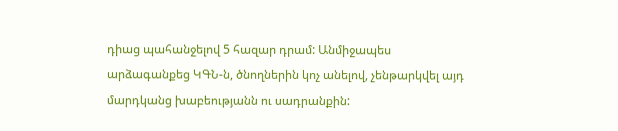դիաց պահանջելով 5 հազար դրամ: Անմիջապես արձագանքեց ԿԳՆ-ն, ծնողներին կոչ անելով, չենթարկվել այդ մարդկանց խաբեությանն ու սադրանքին: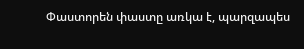Փաստորեն փաստը առկա է, պարզապես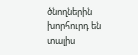ծնողներին խորհուրդ են տալիս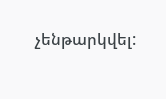չենթարկվել: